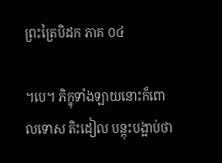ព្រះត្រៃបិដក ភាគ ០៤

។បេ។ ភិក្ខុទាំងឡាយនោះក៏ពោលទោស តិះដៀល បន្តុះបង្អាប់ថា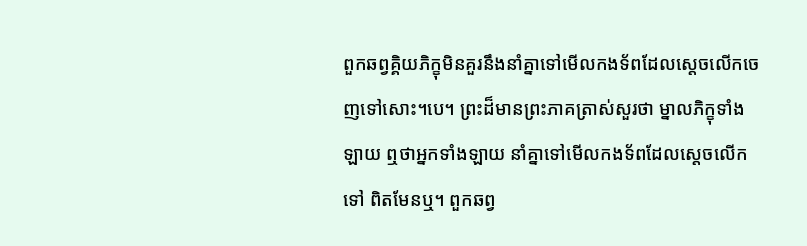ពួកឆព្វគ្គិយភិក្ខុមិនគួរនឹងនាំគ្នាទៅមើលកងទ័ពដែលស្តេចលើកចេញទៅសោះ។បេ។ ព្រះដ៏មានព្រះភាគត្រាស់សួរថា ម្នាលភិក្ខុទាំងឡាយ ឮថាអ្នកទាំងឡាយ នាំគ្នាទៅមើលកងទ័ពដែលស្តេចលើកទៅ ពិតមែនឬ។ ពួកឆព្វ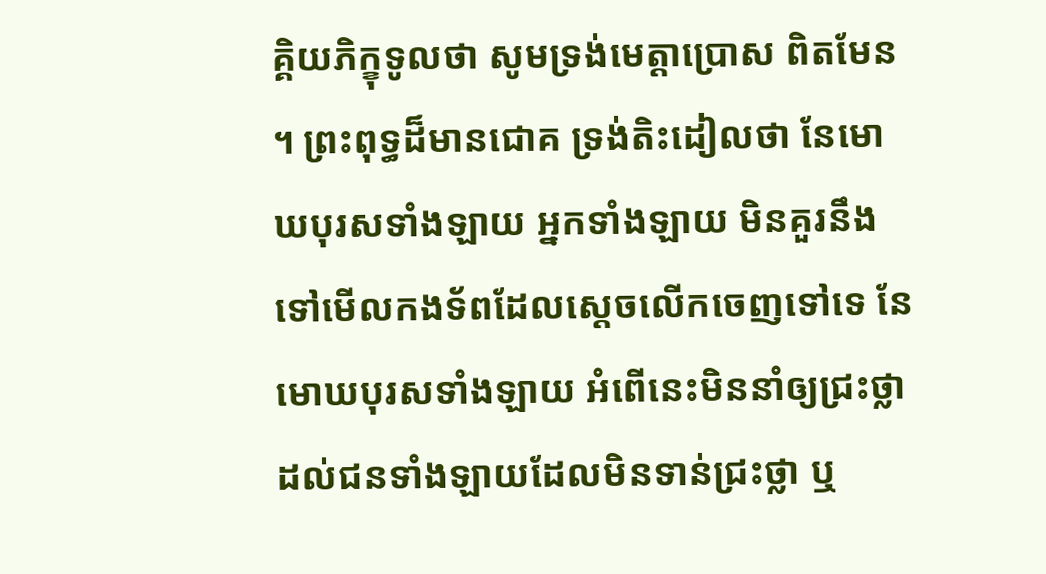គ្គិយភិក្ខុទូលថា សូមទ្រង់មេត្តាប្រោស ពិតមែន។ ព្រះពុទ្ធដ៏មានជោគ ទ្រង់តិះដៀលថា នែមោឃបុរសទាំងឡាយ អ្នកទាំងឡាយ មិនគួរនឹងទៅមើលកងទ័ពដែលស្តេចលើកចេញទៅទេ នែមោឃបុរសទាំងឡាយ អំពើនេះមិននាំឲ្យជ្រះថ្លាដល់ជនទាំងឡាយដែលមិនទាន់ជ្រះថ្លា ឬ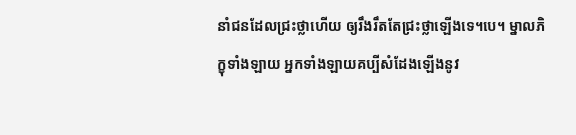នាំជនដែលជ្រះថ្លាហើយ ឲ្យរឹងរឹតតែជ្រះថ្លាឡើងទេ។បេ។ ម្នាលភិក្ខុទាំងឡាយ អ្នកទាំងឡាយគប្បីសំដែងឡើងនូវ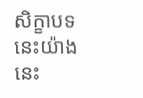សិក្ខាបទនេះយ៉ាងនេះ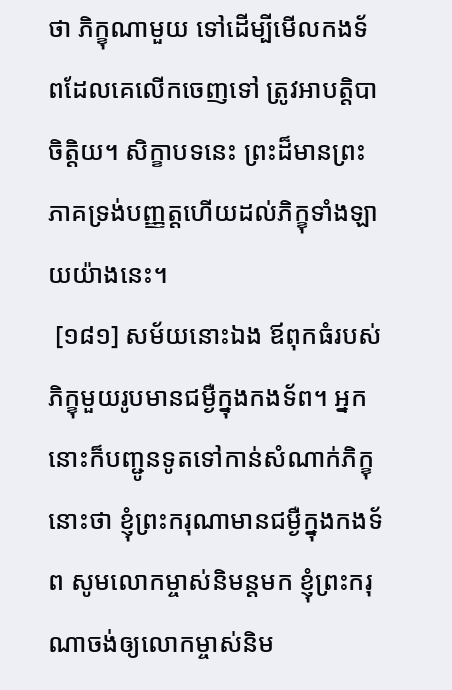ថា ភិក្ខុណាមួយ ទៅដើម្បីមើលកងទ័ពដែលគេលើកចេញទៅ ត្រូវអាបត្តិបាចិត្តិយ។ សិក្ខាបទនេះ ព្រះដ៏មានព្រះភាគទ្រង់បញ្ញត្តហើយដល់ភិក្ខុទាំងឡាយយ៉ាងនេះ។
 [១៨១] សម័យនោះឯង ឪពុកធំរបស់ភិក្ខុមួយរូបមានជម្ងឺក្នុងកងទ័ព។ អ្នកនោះក៏បញ្ជូនទូតទៅកាន់សំណាក់ភិក្ខុនោះថា ខ្ញុំព្រះករុណាមានជម្ងឺក្នុងកងទ័ព សូមលោកម្ចាស់និមន្តមក ខ្ញុំព្រះករុណាចង់ឲ្យលោកម្ចាស់និម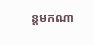ន្តមកណា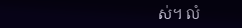ស់។ លំ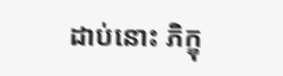ដាប់នោះ ភិក្ខុ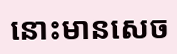នោះមានសេច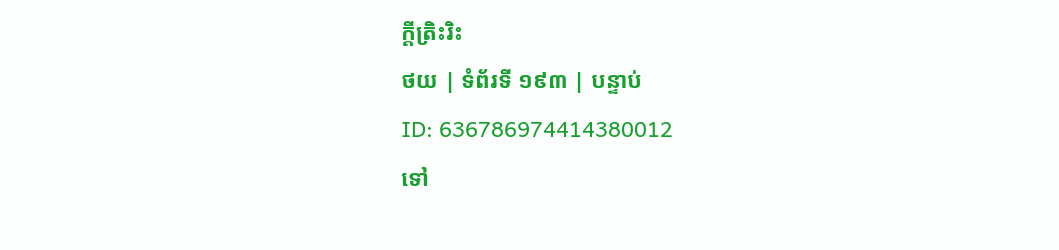ក្តីត្រិះរិះ
ថយ | ទំព័រទី ១៩៣ | បន្ទាប់
ID: 636786974414380012
ទៅ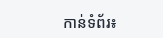កាន់ទំព័រ៖